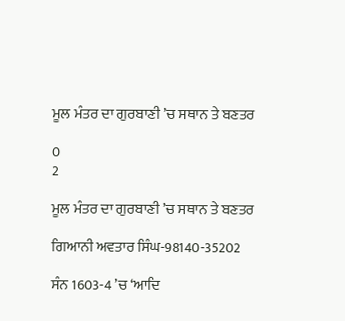ਮੂਲ ਮੰਤਰ ਦਾ ਗੁਰਬਾਣੀ ’ਚ ਸਥਾਨ ਤੇ ਬਣਤਰ

0
2

ਮੂਲ ਮੰਤਰ ਦਾ ਗੁਰਬਾਣੀ ’ਚ ਸਥਾਨ ਤੇ ਬਣਤਰ

ਗਿਆਨੀ ਅਵਤਾਰ ਸਿੰਘ-98140-35202

ਸੰਨ 1603-4 ’ਚ ‘ਆਦਿ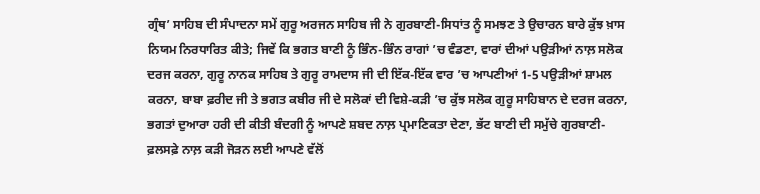ਗ੍ਰੰਥ’ ਸਾਹਿਬ ਦੀ ਸੰਪਾਦਨਾ ਸਮੇਂ ਗੁਰੂ ਅਰਜਨ ਸਾਹਿਬ ਜੀ ਨੇ ਗੁਰਬਾਣੀ-ਸਿਧਾਂਤ ਨੂੰ ਸਮਝਣ ਤੇ ਉਚਾਰਨ ਬਾਰੇ ਕੁੱਝ ਖ਼ਾਸ ਨਿਯਮ ਨਿਰਧਾਰਿਤ ਕੀਤੇ; ਜਿਵੇਂ ਕਿ ਭਗਤ ਬਾਣੀ ਨੂੰ ਭਿੰਨ-ਭਿੰਨ ਰਾਗਾਂ ’ਚ ਵੰਡਣਾ, ਵਾਰਾਂ ਦੀਆਂ ਪਉੜੀਆਂ ਨਾਲ਼ ਸਲੋਕ ਦਰਜ ਕਰਨਾ, ਗੁਰੂ ਨਾਨਕ ਸਾਹਿਬ ਤੇ ਗੁਰੂ ਰਾਮਦਾਸ ਜੀ ਦੀ ਇੱਕ-ਇੱਕ ਵਾਰ ’ਚ ਆਪਣੀਆਂ 1-5 ਪਉੜੀਆਂ ਸ਼ਾਮਲ ਕਰਨਾ, ਬਾਬਾ ਫ਼ਰੀਦ ਜੀ ਤੇ ਭਗਤ ਕਬੀਰ ਜੀ ਦੇ ਸਲੋਕਾਂ ਦੀ ਵਿਸ਼ੇ-ਕੜੀ ’ਚ ਕੁੱਝ ਸਲੋਕ ਗੁਰੂ ਸਾਹਿਬਾਨ ਦੇ ਦਰਜ ਕਰਨਾ, ਭਗਤਾਂ ਦੁਆਰਾ ਹਰੀ ਦੀ ਕੀਤੀ ਬੰਦਗੀ ਨੂੰ ਆਪਣੇ ਸ਼ਬਦ ਨਾਲ਼ ਪ੍ਰਮਾਣਿਕਤਾ ਦੇਣਾ, ਭੱਟ ਬਾਣੀ ਦੀ ਸਮੁੱਚੇ ਗੁਰਬਾਣੀ-ਫ਼ਲਸਫ਼ੇ ਨਾਲ਼ ਕੜੀ ਜੋੜਨ ਲਈ ਆਪਣੇ ਵੱਲੋਂ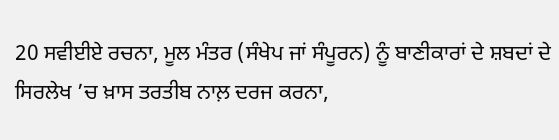20 ਸਵੀਈਏ ਰਚਨਾ, ਮੂਲ ਮੰਤਰ (ਸੰਖੇਪ ਜਾਂ ਸੰਪੂਰਨ) ਨੂੰ ਬਾਣੀਕਾਰਾਂ ਦੇ ਸ਼ਬਦਾਂ ਦੇ ਸਿਰਲੇਖ ’ਚ ਖ਼ਾਸ ਤਰਤੀਬ ਨਾਲ਼ ਦਰਜ ਕਰਨਾ,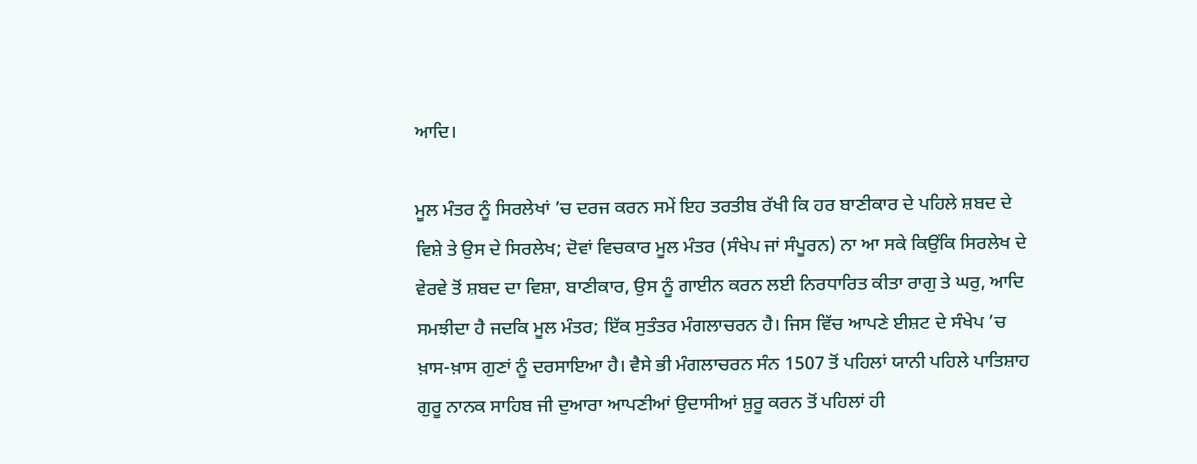ਆਦਿ।

ਮੂਲ ਮੰਤਰ ਨੂੰ ਸਿਰਲੇਖਾਂ ’ਚ ਦਰਜ ਕਰਨ ਸਮੇਂ ਇਹ ਤਰਤੀਬ ਰੱਖੀ ਕਿ ਹਰ ਬਾਣੀਕਾਰ ਦੇ ਪਹਿਲੇ ਸ਼ਬਦ ਦੇ ਵਿਸ਼ੇ ਤੇ ਉਸ ਦੇ ਸਿਰਲੇਖ; ਦੋਵਾਂ ਵਿਚਕਾਰ ਮੂਲ ਮੰਤਰ (ਸੰਖੇਪ ਜਾਂ ਸੰਪੂਰਨ) ਨਾ ਆ ਸਕੇ ਕਿਉਂਕਿ ਸਿਰਲੇਖ ਦੇ ਵੇਰਵੇ ਤੋਂ ਸ਼ਬਦ ਦਾ ਵਿਸ਼ਾ, ਬਾਣੀਕਾਰ, ਉਸ ਨੂੰ ਗਾਈਨ ਕਰਨ ਲਈ ਨਿਰਧਾਰਿਤ ਕੀਤਾ ਰਾਗੁ ਤੇ ਘਰੁ, ਆਦਿ ਸਮਝੀਦਾ ਹੈ ਜਦਕਿ ਮੂਲ ਮੰਤਰ; ਇੱਕ ਸੁਤੰਤਰ ਮੰਗਲਾਚਰਨ ਹੈ। ਜਿਸ ਵਿੱਚ ਆਪਣੇ ਈਸ਼ਟ ਦੇ ਸੰਖੇਪ ’ਚ ਖ਼ਾਸ-ਖ਼ਾਸ ਗੁਣਾਂ ਨੂੰ ਦਰਸਾਇਆ ਹੈ। ਵੈਸੇ ਭੀ ਮੰਗਲਾਚਰਨ ਸੰਨ 1507 ਤੋਂ ਪਹਿਲਾਂ ਯਾਨੀ ਪਹਿਲੇ ਪਾਤਿਸ਼ਾਹ ਗੁਰੂ ਨਾਨਕ ਸਾਹਿਬ ਜੀ ਦੁਆਰਾ ਆਪਣੀਆਂ ਉਦਾਸੀਆਂ ਸ਼ੁਰੂ ਕਰਨ ਤੋਂ ਪਹਿਲਾਂ ਹੀ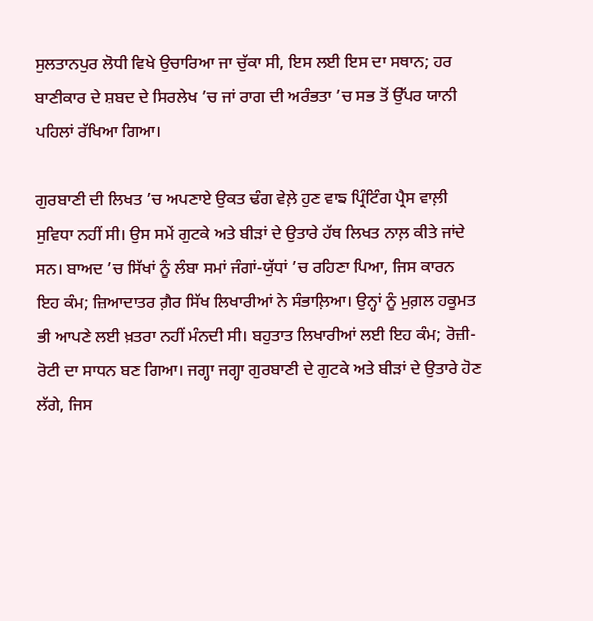ਸੁਲਤਾਨਪੁਰ ਲੋਧੀ ਵਿਖੇ ਉਚਾਰਿਆ ਜਾ ਚੁੱਕਾ ਸੀ, ਇਸ ਲਈ ਇਸ ਦਾ ਸਥਾਨ; ਹਰ ਬਾਣੀਕਾਰ ਦੇ ਸ਼ਬਦ ਦੇ ਸਿਰਲੇਖ ’ਚ ਜਾਂ ਰਾਗ ਦੀ ਅਰੰਭਤਾ ’ਚ ਸਭ ਤੋਂ ਉੱਪਰ ਯਾਨੀ ਪਹਿਲਾਂ ਰੱਖਿਆ ਗਿਆ।

ਗੁਰਬਾਣੀ ਦੀ ਲਿਖਤ ’ਚ ਅਪਣਾਏ ਉਕਤ ਢੰਗ ਵੇਲ਼ੇ ਹੁਣ ਵਾਙ ਪ੍ਰਿੰਟਿੰਗ ਪ੍ਰੈਸ ਵਾਲ਼ੀ ਸੁਵਿਧਾ ਨਹੀਂ ਸੀ। ਉਸ ਸਮੇਂ ਗੁਟਕੇ ਅਤੇ ਬੀੜਾਂ ਦੇ ਉਤਾਰੇ ਹੱਥ ਲਿਖਤ ਨਾਲ਼ ਕੀਤੇ ਜਾਂਦੇ ਸਨ। ਬਾਅਦ ’ਚ ਸਿੱਖਾਂ ਨੂੰ ਲੰਬਾ ਸਮਾਂ ਜੰਗਾਂ-ਯੁੱਧਾਂ ’ਚ ਰਹਿਣਾ ਪਿਆ, ਜਿਸ ਕਾਰਨ ਇਹ ਕੰਮ; ਜ਼ਿਆਦਾਤਰ ਗ਼ੈਰ ਸਿੱਖ ਲਿਖਾਰੀਆਂ ਨੇ ਸੰਭਾਲ਼ਿਆ। ਉਨ੍ਹਾਂ ਨੂੰ ਮੁਗ਼ਲ ਹਕੂਮਤ ਭੀ ਆਪਣੇ ਲਈ ਖ਼ਤਰਾ ਨਹੀਂ ਮੰਨਦੀ ਸੀ। ਬਹੁਤਾਤ ਲਿਖਾਰੀਆਂ ਲਈ ਇਹ ਕੰਮ; ਰੋਜ਼ੀ-ਰੋਟੀ ਦਾ ਸਾਧਨ ਬਣ ਗਿਆ। ਜਗ੍ਹਾ ਜਗ੍ਹਾ ਗੁਰਬਾਣੀ ਦੇ ਗੁਟਕੇ ਅਤੇ ਬੀੜਾਂ ਦੇ ਉਤਾਰੇ ਹੋਣ ਲੱਗੇ, ਜਿਸ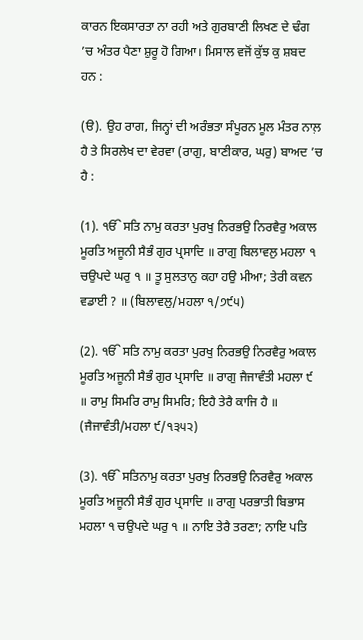ਕਾਰਨ ਇਕਸਾਰਤਾ ਨਾ ਰਹੀ ਅਤੇ ਗੁਰਬਾਣੀ ਲਿਖਣ ਦੇ ਢੰਗ ’ਚ ਅੰਤਰ ਪੈਣਾ ਸ਼ੁਰੂ ਹੋ ਗਿਆ। ਮਿਸਾਲ ਵਜੋਂ ਕੁੱਝ ਕੁ ਸ਼ਬਦ ਹਨ :

(ੳ). ਉਹ ਰਾਗ, ਜਿਨ੍ਹਾਂ ਦੀ ਅਰੰਭਤਾ ਸੰਪੂਰਨ ਮੂਲ ਮੰਤਰ ਨਾਲ਼ ਹੈ ਤੇ ਸਿਰਲੇਖ ਦਾ ਵੇਰਵਾ (ਰਾਗੁ, ਬਾਣੀਕਾਰ, ਘਰੁ) ਬਾਅਦ ’ਚ ਹੈ :

(1). ੴ ਸਤਿ ਨਾਮੁ ਕਰਤਾ ਪੁਰਖੁ ਨਿਰਭਉ ਨਿਰਵੈਰੁ ਅਕਾਲ ਮੂਰਤਿ ਅਜੂਨੀ ਸੈਭੰ ਗੁਰ ਪ੍ਰਸਾਦਿ ॥ ਰਾਗੁ ਬਿਲਾਵਲੁ ਮਹਲਾ ੧ ਚਉਪਦੇ ਘਰੁ ੧ ॥ ਤੂ ਸੁਲਤਾਨੁ ਕਹਾ ਹਉ ਮੀਆ; ਤੇਰੀ ਕਵਨ ਵਡਾਈ ? ॥ (ਬਿਲਾਵਲੁ/ਮਹਲਾ ੧/੭੯੫)

(2). ੴ ਸਤਿ ਨਾਮੁ ਕਰਤਾ ਪੁਰਖੁ ਨਿਰਭਉ ਨਿਰਵੈਰੁ ਅਕਾਲ ਮੂਰਤਿ ਅਜੂਨੀ ਸੈਭੰ ਗੁਰ ਪ੍ਰਸਾਦਿ ॥ ਰਾਗੁ ਜੈਜਾਵੰਤੀ ਮਹਲਾ ੯ ॥ ਰਾਮੁ ਸਿਮਰਿ ਰਾਮੁ ਸਿਮਰਿ; ਇਹੈ ਤੇਰੈ ਕਾਜਿ ਹੈ ॥ (ਜੈਜਾਵੰਤੀ/ਮਹਲਾ ੯/੧੩੫੨)

(3). ੴ ਸਤਿਨਾਮੁ ਕਰਤਾ ਪੁਰਖੁ ਨਿਰਭਉ ਨਿਰਵੈਰੁ ਅਕਾਲ ਮੂਰਤਿ ਅਜੂਨੀ ਸੈਭੰ ਗੁਰ ਪ੍ਰਸਾਦਿ ॥ ਰਾਗੁ ਪਰਭਾਤੀ ਬਿਭਾਸ ਮਹਲਾ ੧ ਚਉਪਦੇ ਘਰੁ ੧ ॥ ਨਾਇ ਤੇਰੈ ਤਰਣਾ; ਨਾਇ ਪਤਿ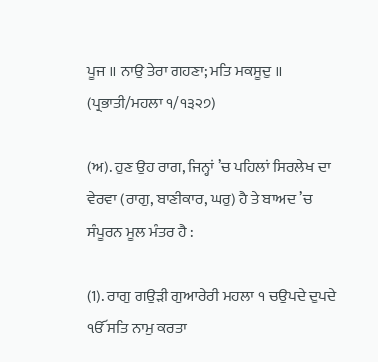ਪੂਜ ॥ ਨਾਉ ਤੇਰਾ ਗਹਣਾ; ਮਤਿ ਮਕਸੂਦੁ ॥ (ਪ੍ਰਭਾਤੀ/ਮਹਲਾ ੧/੧੩੨੭)

(ਅ). ਹੁਣ ਉਹ ਰਾਗ, ਜਿਨ੍ਹਾਂ ’ਚ ਪਹਿਲਾਂ ਸਿਰਲੇਖ ਦਾ ਵੇਰਵਾ (ਰਾਗੁ, ਬਾਣੀਕਾਰ, ਘਰੁ) ਹੈ ਤੇ ਬਾਅਦ ’ਚ ਸੰਪੂਰਨ ਮੂਲ ਮੰਤਰ ਹੈ :

(1). ਰਾਗੁ ਗਉੜੀ ਗੁਆਰੇਰੀ ਮਹਲਾ ੧ ਚਉਪਦੇ ਦੁਪਦੇ ੴ ਸਤਿ ਨਾਮੁ ਕਰਤਾ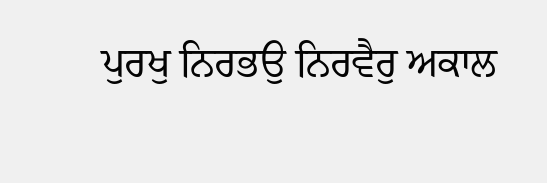ਪੁਰਖੁ ਨਿਰਭਉ ਨਿਰਵੈਰੁ ਅਕਾਲ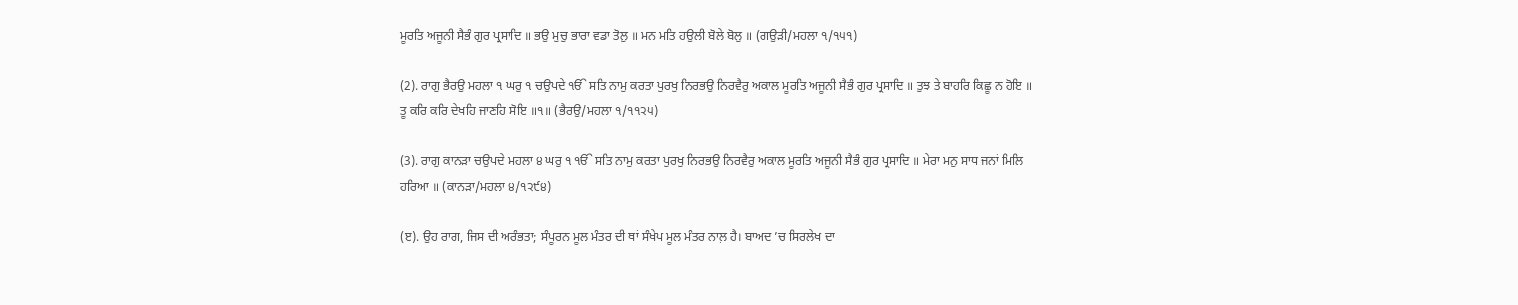ਮੂਰਤਿ ਅਜੂਨੀ ਸੈਭੰ ਗੁਰ ਪ੍ਰਸਾਦਿ ॥ ਭਉ ਮੁਚੁ ਭਾਰਾ ਵਡਾ ਤੋਲੁ ॥ ਮਨ ਮਤਿ ਹਉਲੀ ਬੋਲੇ ਬੋਲੁ ॥ (ਗਉੜੀ/ਮਹਲਾ ੧/੧੫੧)

(2). ਰਾਗੁ ਭੈਰਉ ਮਹਲਾ ੧ ਘਰੁ ੧ ਚਉਪਦੇ ੴ ਸਤਿ ਨਾਮੁ ਕਰਤਾ ਪੁਰਖੁ ਨਿਰਭਉ ਨਿਰਵੈਰੁ ਅਕਾਲ ਮੂਰਤਿ ਅਜੂਨੀ ਸੈਭੰ ਗੁਰ ਪ੍ਰਸਾਦਿ ॥ ਤੁਝ ਤੇ ਬਾਹਰਿ ਕਿਛੂ ਨ ਹੋਇ ॥ ਤੂ ਕਰਿ ਕਰਿ ਦੇਖਹਿ ਜਾਣਹਿ ਸੋਇ ॥੧॥ (ਭੈਰਉ/ਮਹਲਾ ੧/੧੧੨੫)

(3). ਰਾਗੁ ਕਾਨੜਾ ਚਉਪਦੇ ਮਹਲਾ ੪ ਘਰੁ ੧ ੴ ਸਤਿ ਨਾਮੁ ਕਰਤਾ ਪੁਰਖੁ ਨਿਰਭਉ ਨਿਰਵੈਰੁ ਅਕਾਲ ਮੂਰਤਿ ਅਜੂਨੀ ਸੈਭੰ ਗੁਰ ਪ੍ਰਸਾਦਿ ॥ ਮੇਰਾ ਮਨੁ ਸਾਧ ਜਨਾਂ ਮਿਲਿ ਹਰਿਆ ॥ (ਕਾਨੜਾ/ਮਹਲਾ ੪/੧੨੯੪)

(ੲ). ਉਹ ਰਾਗ, ਜਿਸ ਦੀ ਅਰੰਭਤਾ; ਸੰਪੂਰਨ ਮੂਲ ਮੰਤਰ ਦੀ ਥਾਂ ਸੰਖੇਪ ਮੂਲ ਮੰਤਰ ਨਾਲ਼ ਹੈ। ਬਾਅਦ ’ਚ ਸਿਰਲੇਖ ਦਾ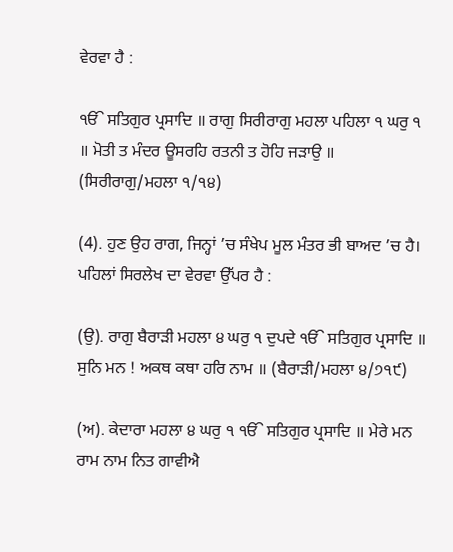ਵੇਰਵਾ ਹੈ :

ੴ ਸਤਿਗੁਰ ਪ੍ਰਸਾਦਿ ॥ ਰਾਗੁ ਸਿਰੀਰਾਗੁ ਮਹਲਾ ਪਹਿਲਾ ੧ ਘਰੁ ੧ ॥ ਮੋਤੀ ਤ ਮੰਦਰ ਊਸਰਹਿ ਰਤਨੀ ਤ ਹੋਹਿ ਜੜਾਉ ॥ (ਸਿਰੀਰਾਗੁ/ਮਹਲਾ ੧/੧੪)

(4). ਹੁਣ ਉਹ ਰਾਗ, ਜਿਨ੍ਹਾਂ ’ਚ ਸੰਖੇਪ ਮੂਲ ਮੰਤਰ ਭੀ ਬਾਅਦ ’ਚ ਹੈ। ਪਹਿਲਾਂ ਸਿਰਲੇਖ ਦਾ ਵੇਰਵਾ ਉੱਪਰ ਹੈ :

(ਉ). ਰਾਗੁ ਬੈਰਾੜੀ ਮਹਲਾ ੪ ਘਰੁ ੧ ਦੁਪਦੇ ੴ ਸਤਿਗੁਰ ਪ੍ਰਸਾਦਿ ॥ ਸੁਨਿ ਮਨ ! ਅਕਥ ਕਥਾ ਹਰਿ ਨਾਮ ॥ (ਬੈਰਾੜੀ/ਮਹਲਾ ੪/੭੧੯)

(ਅ). ਕੇਦਾਰਾ ਮਹਲਾ ੪ ਘਰੁ ੧ ੴ ਸਤਿਗੁਰ ਪ੍ਰਸਾਦਿ ॥ ਮੇਰੇ ਮਨ ਰਾਮ ਨਾਮ ਨਿਤ ਗਾਵੀਐ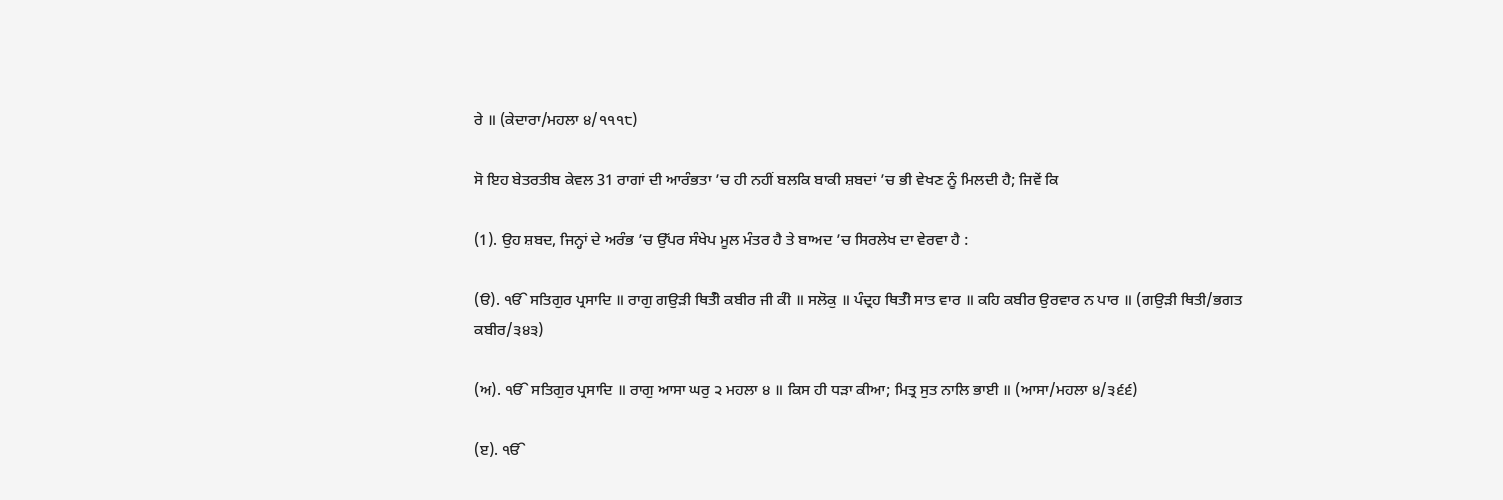ਰੇ ॥ (ਕੇਦਾਰਾ/ਮਹਲਾ ੪/੧੧੧੮)

ਸੋ ਇਹ ਬੇਤਰਤੀਬ ਕੇਵਲ 31 ਰਾਗਾਂ ਦੀ ਆਰੰਭਤਾ ’ਚ ਹੀ ਨਹੀਂ ਬਲਕਿ ਬਾਕੀ ਸ਼ਬਦਾਂ ’ਚ ਭੀ ਵੇਖਣ ਨੂੰ ਮਿਲਦੀ ਹੈ; ਜਿਵੇਂ ਕਿ

(1). ਉਹ ਸ਼ਬਦ, ਜਿਨ੍ਹਾਂ ਦੇ ਅਰੰਭ ’ਚ ਉੱਪਰ ਸੰਖੇਪ ਮੂਲ ਮੰਤਰ ਹੈ ਤੇ ਬਾਅਦ ’ਚ ਸਿਰਲੇਖ ਦਾ ਵੇਰਵਾ ਹੈ :

(ੳ). ੴ ਸਤਿਗੁਰ ਪ੍ਰਸਾਦਿ ॥ ਰਾਗੁ ਗਉੜੀ ਥਿਤੰੀ ਕਬੀਰ ਜੀ ਕੰੀ ॥ ਸਲੋਕੁ ॥ ਪੰਦ੍ਰਹ ਥਿਤੰੀ ਸਾਤ ਵਾਰ ॥ ਕਹਿ ਕਬੀਰ ਉਰਵਾਰ ਨ ਪਾਰ ॥ (ਗਉੜੀ ਥਿਤੀ/ਭਗਤ ਕਬੀਰ/੩੪੩)

(ਅ). ੴ ਸਤਿਗੁਰ ਪ੍ਰਸਾਦਿ ॥ ਰਾਗੁ ਆਸਾ ਘਰੁ ੨ ਮਹਲਾ ੪ ॥ ਕਿਸ ਹੀ ਧੜਾ ਕੀਆ; ਮਿਤ੍ਰ ਸੁਤ ਨਾਲਿ ਭਾਈ ॥ (ਆਸਾ/ਮਹਲਾ ੪/੩੬੬)

(ੲ). ੴ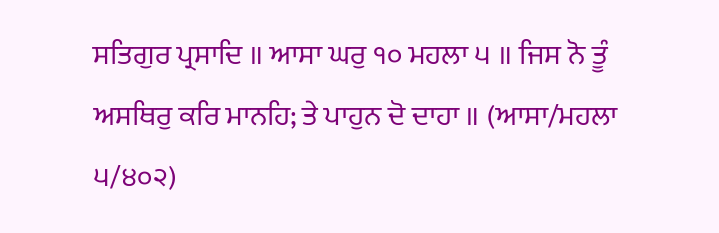ਸਤਿਗੁਰ ਪ੍ਰਸਾਦਿ ॥ ਆਸਾ ਘਰੁ ੧੦ ਮਹਲਾ ੫ ॥ ਜਿਸ ਨੋ ਤੂੰ ਅਸਥਿਰੁ ਕਰਿ ਮਾਨਹਿ; ਤੇ ਪਾਹੁਨ ਦੋ ਦਾਹਾ ॥ (ਆਸਾ/ਮਹਲਾ ੫/੪੦੨)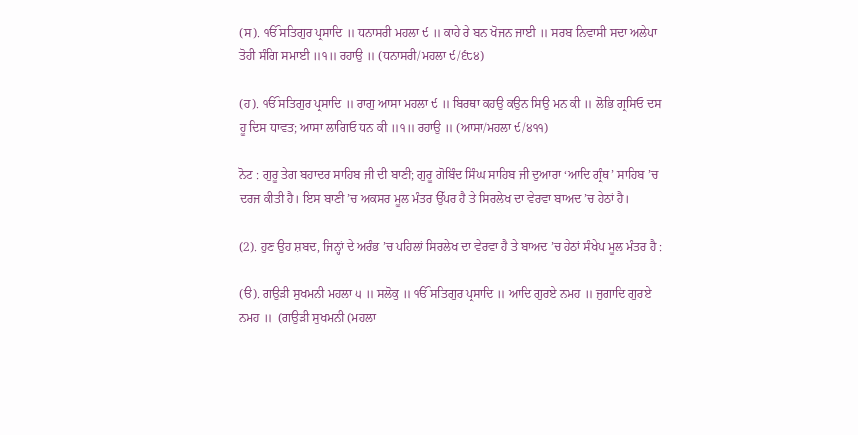(ਸ). ੴ ਸਤਿਗੁਰ ਪ੍ਰਸਾਦਿ ॥ ਧਨਾਸਰੀ ਮਹਲਾ ੯ ॥ ਕਾਹੇ ਰੇ ਬਨ ਖੋਜਨ ਜਾਈ ॥ ਸਰਬ ਨਿਵਾਸੀ ਸਦਾ ਅਲੇਪਾ ਤੋਹੀ ਸੰਗਿ ਸਮਾਈ ॥੧॥ ਰਹਾਉ ॥ (ਧਨਾਸਰੀ/ਮਹਲਾ ੯/੬੮੪)

(ਹ). ੴ ਸਤਿਗੁਰ ਪ੍ਰਸਾਦਿ ॥ ਰਾਗੁ ਆਸਾ ਮਹਲਾ ੯ ॥ ਬਿਰਥਾ ਕਹਉ ਕਉਨ ਸਿਉ ਮਨ ਕੀ ॥ ਲੋਭਿ ਗ੍ਰਸਿਓ ਦਸ ਹੂ ਦਿਸ ਧਾਵਤ; ਆਸਾ ਲਾਗਿਓ ਧਨ ਕੀ ॥੧॥ ਰਹਾਉ ॥ (ਆਸਾ/ਮਹਲਾ ੯/੪੧੧)

ਨੋਟ : ਗੁਰੂ ਤੇਗ ਬਹਾਦਰ ਸਾਹਿਬ ਜੀ ਦੀ ਬਾਣੀ; ਗੁਰੂ ਗੋਬਿੰਦ ਸਿੰਘ ਸਾਹਿਬ ਜੀ ਦੁਆਰਾ ‘ਆਦਿ ਗ੍ਰੰਥ’ ਸਾਹਿਬ ’ਚ ਦਰਜ ਕੀਤੀ ਹੈ। ਇਸ ਬਾਣੀ ’ਚ ਅਕਸਰ ਮੂਲ ਮੰਤਰ ਉੱਪਰ ਹੈ ਤੇ ਸਿਰਲੇਖ ਦਾ ਵੇਰਵਾ ਬਾਅਦ ’ਚ ਹੇਠਾਂ ਹੈ।

(2). ਹੁਣ ਉਹ ਸ਼ਬਦ, ਜਿਨ੍ਹਾਂ ਦੇ ਅਰੰਭ ’ਚ ਪਹਿਲਾਂ ਸਿਰਲੇਖ ਦਾ ਵੇਰਵਾ ਹੈ ਤੇ ਬਾਅਦ ’ਚ ਹੇਠਾਂ ਸੰਖੇਪ ਮੂਲ ਮੰਤਰ ਹੈ :

(ੳ). ਗਉੜੀ ਸੁਖਮਨੀ ਮਹਲਾ ੫ ॥ ਸਲੋਕੁ ॥ ੴ ਸਤਿਗੁਰ ਪ੍ਰਸਾਦਿ ॥ ਆਦਿ ਗੁਰਏ ਨਮਹ ॥ ਜੁਗਾਦਿ ਗੁਰਏ ਨਮਹ ॥  (ਗਉੜੀ ਸੁਖਮਨੀ (ਮਹਲਾ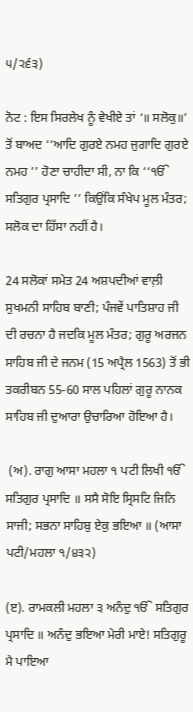੫/੨੬੩)

ਨੋਟ : ਇਸ ਸਿਰਲੇਖ ਨੂੰ ਵੇਖੀਏ ਤਾਂ ‘॥ ਸਲੋਕੁ॥’ ਤੋਂ ਬਾਅਦ ‘‘ਆਦਿ ਗੁਰਏ ਨਮਹ ਜੁਗਾਦਿ ਗੁਰਏ ਨਮਹ ’’ ਹੋਣਾ ਚਾਹੀਦਾ ਸੀ, ਨਾ ਕਿ ‘‘ੴ ਸਤਿਗੁਰ ਪ੍ਰਸਾਦਿ ’’ ਕਿਉਂਕਿ ਸੰਖੇਪ ਮੂਲ ਮੰਤਰ; ਸਲੋਕ ਦਾ ਹਿੱਸਾ ਨਹੀਂ ਹੈ।

24 ਸਲੋਕਾਂ ਸਮੇਤ 24 ਅਸ਼ਪਦੀਆਂ ਵਾਲ਼ੀ ਸੁਖਮਨੀ ਸਾਹਿਬ ਬਾਣੀ; ਪੰਜਵੇਂ ਪਾਤਿਸ਼ਾਹ ਜੀ ਦੀ ਰਚਨਾ ਹੈ ਜਦਕਿ ਮੂਲ ਮੰਤਰ; ਗੁਰੂ ਅਰਜਨ ਸਾਹਿਬ ਜੀ ਦੇ ਜਨਮ (15 ਅਪ੍ਰੈਲ 1563) ਤੋਂ ਭੀ ਤਕਰੀਬਨ 55-60 ਸਾਲ ਪਹਿਲਾਂ ਗੁਰੂ ਨਾਨਕ ਸਾਹਿਬ ਜੀ ਦੁਆਰਾ ਉਚਾਰਿਆ ਹੋਇਆ ਹੈ।

 (ਅ). ਰਾਗੁ ਆਸਾ ਮਹਲਾ ੧ ਪਟੀ ਲਿਖੀ ੴ ਸਤਿਗੁਰ ਪ੍ਰਸਾਦਿ ॥ ਸਸੈ ਸੋਇ ਸ੍ਰਿਸਟਿ ਜਿਨਿ ਸਾਜੀ; ਸਭਨਾ ਸਾਹਿਬੁ ਏਕੁ ਭਇਆ ॥ (ਆਸਾ ਪਟੀ/ਮਹਲਾ ੧/੪੩੨)

(ੲ). ਰਾਮਕਲੀ ਮਹਲਾ ੩ ਅਨੰਦੁ ੴ ਸਤਿਗੁਰ ਪ੍ਰਸਾਦਿ ॥ ਅਨੰਦੁ ਭਇਆ ਮੇਰੀ ਮਾਏ! ਸਤਿਗੁਰੂ ਮੈ ਪਾਇਆ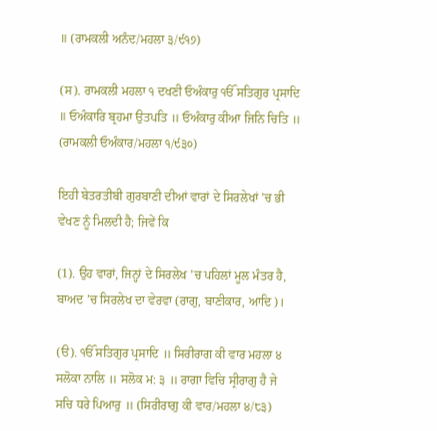॥ (ਰਾਮਕਲੀ ਅਨੰਦ/ਮਹਲਾ ੩/੯੧੭)

(ਸ). ਰਾਮਕਲੀ ਮਹਲਾ ੧ ਦਖਣੀ ਓਅੰਕਾਰੁ ੴ ਸਤਿਗੁਰ ਪ੍ਰਸਾਦਿ ॥ ਓਅੰਕਾਰਿ ਬ੍ਰਹਮਾ ਉਤਪਤਿ ॥ ਓਅੰਕਾਰੁ ਕੀਆ ਜਿਨਿ ਚਿਤਿ ॥ (ਰਾਮਕਲੀ ਓਅੰਕਾਰ/ਮਹਲਾ ੧/੯੩੦)

ਇਹੀ ਬੇਤਰਤੀਬੀ ਗੁਰਬਾਣੀ ਦੀਆਂ ਵਾਰਾਂ ਦੇ ਸਿਰਲੇਖਾਂ ’ਚ ਭੀ ਵੇਖਣ ਨੂੰ ਮਿਲਦੀ ਹੈ; ਜਿਵੇਂ ਕਿ

(1). ਉਹ ਵਾਰਾਂ, ਜਿਨ੍ਹਾਂ ਦੇ ਸਿਰਲੇਖ ’ਚ ਪਹਿਲਾਂ ਮੂਲ ਮੰਤਰ ਹੈ, ਬਾਅਦ ’ਚ ਸਿਰਲੇਖ ਦਾ ਵੇਰਵਾ (ਰਾਗੁ, ਬਾਣੀਕਾਰ, ਆਦਿ)।

(ੳ). ੴ ਸਤਿਗੁਰ ਪ੍ਰਸਾਦਿ ॥ ਸਿਰੀਰਾਗ ਕੀ ਵਾਰ ਮਹਲਾ ੪ ਸਲੋਕਾ ਨਾਲਿ ॥ ਸਲੋਕ ਮ: ੩ ॥ ਰਾਗਾ ਵਿਚਿ ਸ੍ਰੀਰਾਗੁ ਹੈ ਜੇ ਸਚਿ ਧਰੇ ਪਿਆਰੁ ॥ (ਸਿਰੀਰਾਗੁ ਕੀ ਵਾਰ/ਮਹਲਾ ੪/੮੩)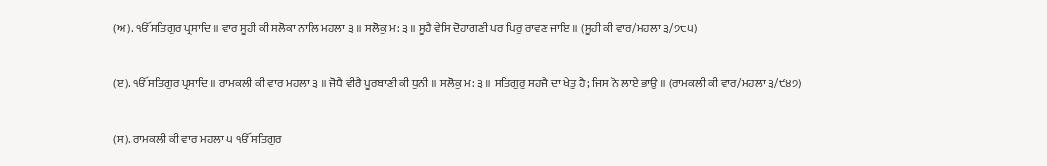(ਅ). ੴ ਸਤਿਗੁਰ ਪ੍ਰਸਾਦਿ ॥ ਵਾਰ ਸੂਹੀ ਕੀ ਸਲੋਕਾ ਨਾਲਿ ਮਹਲਾ ੩ ॥ ਸਲੋਕੁ ਮ: ੩ ॥ ਸੂਹੈ ਵੇਸਿ ਦੋਹਾਗਣੀ ਪਰ ਪਿਰੁ ਰਾਵਣ ਜਾਇ ॥ (ਸੂਹੀ ਕੀ ਵਾਰ/ਮਹਲਾ ੩/੭੮੫)

(ੲ). ੴ ਸਤਿਗੁਰ ਪ੍ਰਸਾਦਿ ॥ ਰਾਮਕਲੀ ਕੀ ਵਾਰ ਮਹਲਾ ੩ ॥ ਜੋਧੈ ਵੀਰੈ ਪੂਰਬਾਣੀ ਕੀ ਧੁਨੀ ॥ ਸਲੋਕੁ ਮ: ੩ ॥ ਸਤਿਗੁਰੁ ਸਹਜੈ ਦਾ ਖੇਤੁ ਹੈ; ਜਿਸ ਨੋ ਲਾਏ ਭਾਉ ॥ (ਰਾਮਕਲੀ ਕੀ ਵਾਰ/ਮਹਲਾ ੩/੯੪੭)

(ਸ). ਰਾਮਕਲੀ ਕੀ ਵਾਰ ਮਹਲਾ ੫ ੴ ਸਤਿਗੁਰ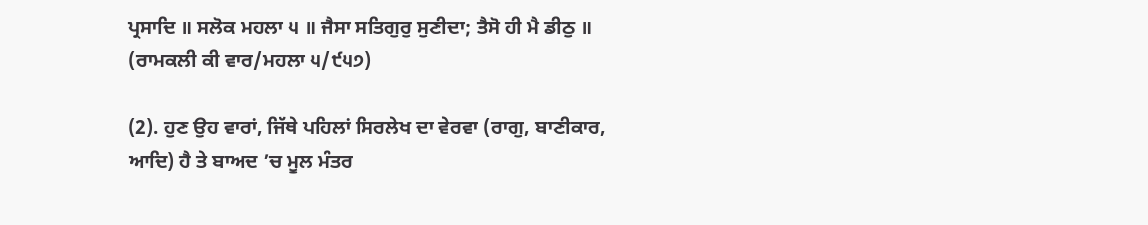ਪ੍ਰਸਾਦਿ ॥ ਸਲੋਕ ਮਹਲਾ ੫ ॥ ਜੈਸਾ ਸਤਿਗੁਰੁ ਸੁਣੀਦਾ; ਤੈਸੋ ਹੀ ਮੈ ਡੀਠੁ ॥ (ਰਾਮਕਲੀ ਕੀ ਵਾਰ/ਮਹਲਾ ੫/੯੫੭)

(2). ਹੁਣ ਉਹ ਵਾਰਾਂ, ਜਿੱਥੇ ਪਹਿਲਾਂ ਸਿਰਲੇਖ ਦਾ ਵੇਰਵਾ (ਰਾਗੁ, ਬਾਣੀਕਾਰ, ਆਦਿ) ਹੈ ਤੇ ਬਾਅਦ ’ਚ ਮੂਲ ਮੰਤਰ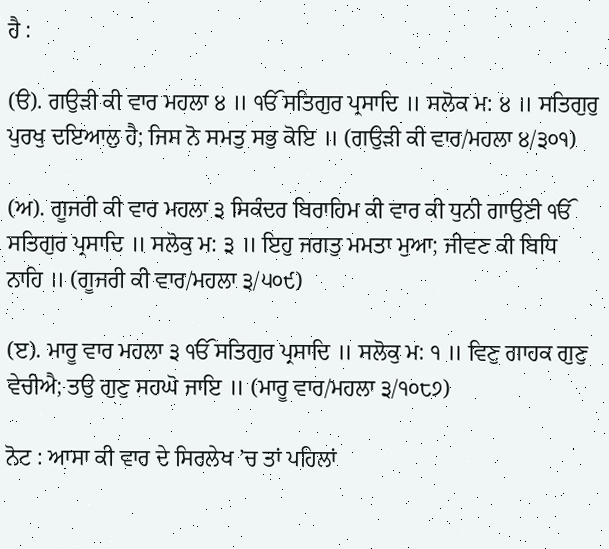ਹੈ :

(ੳ). ਗਉੜੀ ਕੀ ਵਾਰ ਮਹਲਾ ੪ ॥ ੴ ਸਤਿਗੁਰ ਪ੍ਰਸਾਦਿ ॥ ਸਲੋਕ ਮ: ੪ ॥ ਸਤਿਗੁਰੁ ਪੁਰਖੁ ਦਇਆਲੁ ਹੈ; ਜਿਸ ਨੋ ਸਮਤੁ ਸਭੁ ਕੋਇ ॥ (ਗਉੜੀ ਕੀ ਵਾਰ/ਮਹਲਾ ੪/੩੦੧)

(ਅ). ਗੂਜਰੀ ਕੀ ਵਾਰ ਮਹਲਾ ੩ ਸਿਕੰਦਰ ਬਿਰਾਹਿਮ ਕੀ ਵਾਰ ਕੀ ਧੁਨੀ ਗਾਉਣੀ ੴ ਸਤਿਗੁਰ ਪ੍ਰਸਾਦਿ ॥ ਸਲੋਕੁ ਮ: ੩ ॥ ਇਹੁ ਜਗਤੁ ਮਮਤਾ ਮੁਆ; ਜੀਵਣ ਕੀ ਬਿਧਿ ਨਾਹਿ ॥ (ਗੂਜਰੀ ਕੀ ਵਾਰ/ਮਹਲਾ ੩/੫੦੯)

(ੲ). ਮਾਰੂ ਵਾਰ ਮਹਲਾ ੩ ੴ ਸਤਿਗੁਰ ਪ੍ਰਸਾਦਿ ॥ ਸਲੋਕੁ ਮ: ੧ ॥ ਵਿਣੁ ਗਾਹਕ ਗੁਣੁ ਵੇਚੀਐ; ਤਉ ਗੁਣੁ ਸਹਘੋ ਜਾਇ ॥ (ਮਾਰੂ ਵਾਰ/ਮਹਲਾ ੩/੧੦੮੭)

ਨੋਟ : ਆਸਾ ਕੀ ਵਾਰ ਦੇ ਸਿਰਲੇਖ ’ਚ ਤਾਂ ਪਹਿਲਾਂ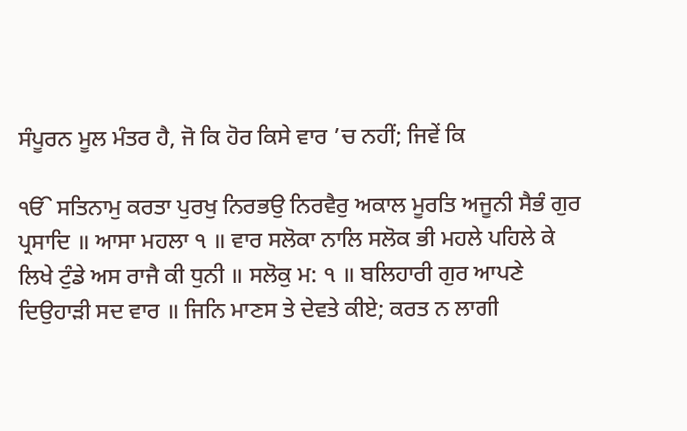ਸੰਪੂਰਨ ਮੂਲ ਮੰਤਰ ਹੈ, ਜੋ ਕਿ ਹੋਰ ਕਿਸੇ ਵਾਰ ’ਚ ਨਹੀਂ; ਜਿਵੇਂ ਕਿ

ੴ ਸਤਿਨਾਮੁ ਕਰਤਾ ਪੁਰਖੁ ਨਿਰਭਉ ਨਿਰਵੈਰੁ ਅਕਾਲ ਮੂਰਤਿ ਅਜੂਨੀ ਸੈਭੰ ਗੁਰ ਪ੍ਰਸਾਦਿ ॥ ਆਸਾ ਮਹਲਾ ੧ ॥ ਵਾਰ ਸਲੋਕਾ ਨਾਲਿ ਸਲੋਕ ਭੀ ਮਹਲੇ ਪਹਿਲੇ ਕੇ ਲਿਖੇ ਟੁੰਡੇ ਅਸ ਰਾਜੈ ਕੀ ਧੁਨੀ ॥ ਸਲੋਕੁ ਮ: ੧ ॥ ਬਲਿਹਾਰੀ ਗੁਰ ਆਪਣੇ ਦਿਉਹਾੜੀ ਸਦ ਵਾਰ ॥ ਜਿਨਿ ਮਾਣਸ ਤੇ ਦੇਵਤੇ ਕੀਏ; ਕਰਤ ਨ ਲਾਗੀ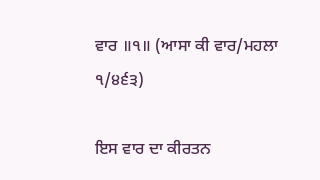ਵਾਰ ॥੧॥ (ਆਸਾ ਕੀ ਵਾਰ/ਮਹਲਾ ੧/੪੬੩)

ਇਸ ਵਾਰ ਦਾ ਕੀਰਤਨ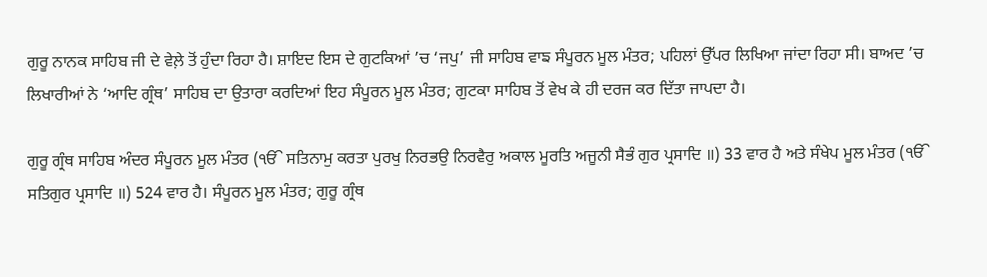ਗੁਰੂ ਨਾਨਕ ਸਾਹਿਬ ਜੀ ਦੇ ਵੇਲ਼ੇ ਤੋਂ ਹੁੰਦਾ ਰਿਹਾ ਹੈ। ਸ਼ਾਇਦ ਇਸ ਦੇ ਗੁਟਕਿਆਂ ’ਚ ‘ਜਪੁ’ ਜੀ ਸਾਹਿਬ ਵਾਙ ਸੰਪੂਰਨ ਮੂਲ ਮੰਤਰ; ਪਹਿਲਾਂ ਉੱਪਰ ਲਿਖਿਆ ਜਾਂਦਾ ਰਿਹਾ ਸੀ। ਬਾਅਦ ’ਚ ਲਿਖਾਰੀਆਂ ਨੇ ‘ਆਦਿ ਗ੍ਰੰਥ’ ਸਾਹਿਬ ਦਾ ਉਤਾਰਾ ਕਰਦਿਆਂ ਇਹ ਸੰਪੂਰਨ ਮੂਲ ਮੰਤਰ; ਗੁਟਕਾ ਸਾਹਿਬ ਤੋਂ ਵੇਖ ਕੇ ਹੀ ਦਰਜ ਕਰ ਦਿੱਤਾ ਜਾਪਦਾ ਹੈ।

ਗੁਰੂ ਗ੍ਰੰਥ ਸਾਹਿਬ ਅੰਦਰ ਸੰਪੂਰਨ ਮੂਲ ਮੰਤਰ (ੴ ਸਤਿਨਾਮੁ ਕਰਤਾ ਪੁਰਖੁ ਨਿਰਭਉ ਨਿਰਵੈਰੁ ਅਕਾਲ ਮੂਰਤਿ ਅਜੂਨੀ ਸੈਭੰ ਗੁਰ ਪ੍ਰਸਾਦਿ ॥) 33 ਵਾਰ ਹੈ ਅਤੇ ਸੰਖੇਪ ਮੂਲ ਮੰਤਰ (ੴ ਸਤਿਗੁਰ ਪ੍ਰਸਾਦਿ ॥) 524 ਵਾਰ ਹੈ। ਸੰਪੂਰਨ ਮੂਲ ਮੰਤਰ; ਗੁਰੂ ਗ੍ਰੰਥ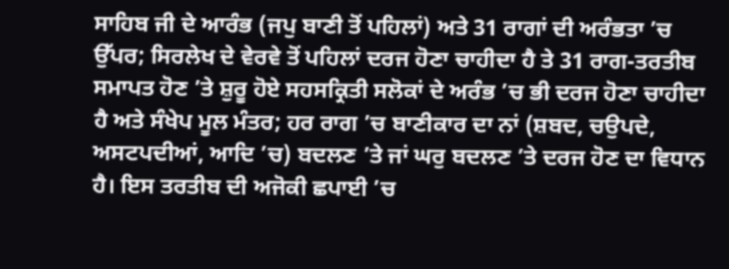ਸਾਹਿਬ ਜੀ ਦੇ ਆਰੰਭ (ਜਪੁ ਬਾਣੀ ਤੋਂ ਪਹਿਲਾਂ) ਅਤੇ 31 ਰਾਗਾਂ ਦੀ ਅਰੰਭਤਾ ’ਚ ਉੱਪਰ; ਸਿਰਲੇਖ ਦੇ ਵੇਰਵੇ ਤੋਂ ਪਹਿਲਾਂ ਦਰਜ ਹੋਣਾ ਚਾਹੀਦਾ ਹੈ ਤੇ 31 ਰਾਗ-ਤਰਤੀਬ ਸਮਾਪਤ ਹੋਣ ’ਤੇ ਸ਼ੁਰੂ ਹੋਏ ਸਹਸਕ੍ਰਿਤੀ ਸਲੋਕਾਂ ਦੇ ਅਰੰਭ ’ਚ ਭੀ ਦਰਜ ਹੋਣਾ ਚਾਹੀਦਾ ਹੈ ਅਤੇ ਸੰਖੇਪ ਮੂਲ ਮੰਤਰ; ਹਰ ਰਾਗ ’ਚ ਬਾਣੀਕਾਰ ਦਾ ਨਾਂ (ਸ਼ਬਦ, ਚਉਪਦੇ, ਅਸਟਪਦੀਆਂ, ਆਦਿ ’ਚ) ਬਦਲਣ ’ਤੇ ਜਾਂ ਘਰੁ ਬਦਲਣ ’ਤੇ ਦਰਜ ਹੋਣ ਦਾ ਵਿਧਾਨ ਹੈ। ਇਸ ਤਰਤੀਬ ਦੀ ਅਜੋਕੀ ਛਪਾਈ ’ਚ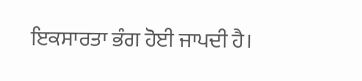ਇਕਸਾਰਤਾ ਭੰਗ ਹੋਈ ਜਾਪਦੀ ਹੈ।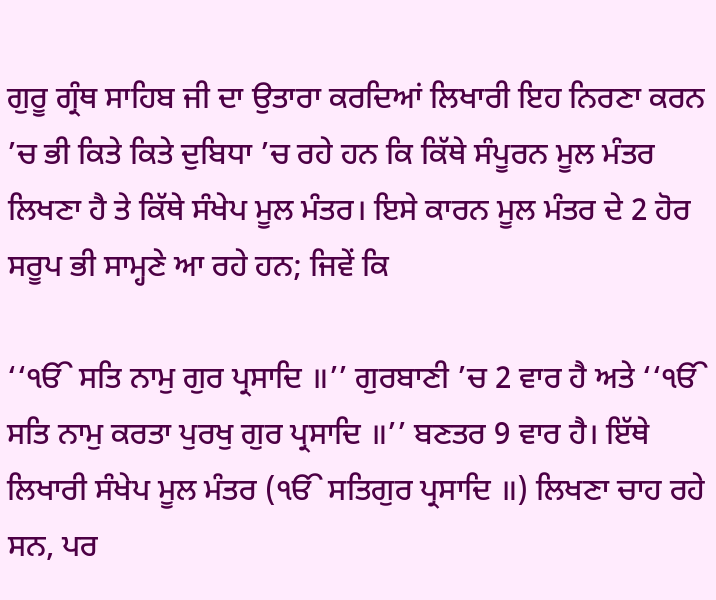ਗੁਰੂ ਗ੍ਰੰਥ ਸਾਹਿਬ ਜੀ ਦਾ ਉਤਾਰਾ ਕਰਦਿਆਂ ਲਿਖਾਰੀ ਇਹ ਨਿਰਣਾ ਕਰਨ ’ਚ ਭੀ ਕਿਤੇ ਕਿਤੇ ਦੁਬਿਧਾ ’ਚ ਰਹੇ ਹਨ ਕਿ ਕਿੱਥੇ ਸੰਪੂਰਨ ਮੂਲ ਮੰਤਰ ਲਿਖਣਾ ਹੈ ਤੇ ਕਿੱਥੇ ਸੰਖੇਪ ਮੂਲ ਮੰਤਰ। ਇਸੇ ਕਾਰਨ ਮੂਲ ਮੰਤਰ ਦੇ 2 ਹੋਰ ਸਰੂਪ ਭੀ ਸਾਮ੍ਹਣੇ ਆ ਰਹੇ ਹਨ; ਜਿਵੇਂ ਕਿ

‘‘ੴ ਸਤਿ ਨਾਮੁ ਗੁਰ ਪ੍ਰਸਾਦਿ ॥’’ ਗੁਰਬਾਣੀ ’ਚ 2 ਵਾਰ ਹੈ ਅਤੇ ‘‘ੴ ਸਤਿ ਨਾਮੁ ਕਰਤਾ ਪੁਰਖੁ ਗੁਰ ਪ੍ਰਸਾਦਿ ॥’’ ਬਣਤਰ 9 ਵਾਰ ਹੈ। ਇੱਥੇ ਲਿਖਾਰੀ ਸੰਖੇਪ ਮੂਲ ਮੰਤਰ (ੴ ਸਤਿਗੁਰ ਪ੍ਰਸਾਦਿ ॥) ਲਿਖਣਾ ਚਾਹ ਰਹੇ ਸਨ, ਪਰ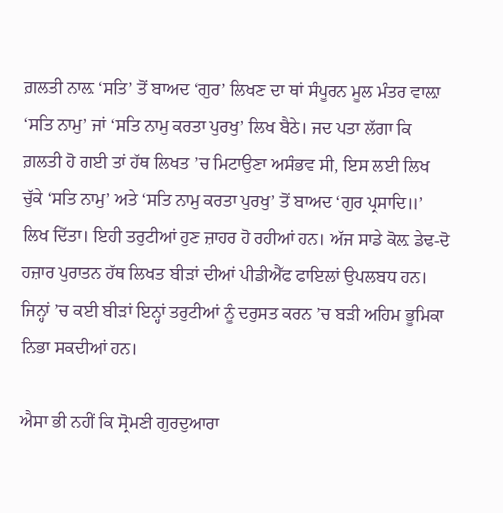ਗ਼ਲਤੀ ਨਾਲ਼ ‘ਸਤਿ’ ਤੋਂ ਬਾਅਦ ‘ਗੁਰ’ ਲਿਖਣ ਦਾ ਥਾਂ ਸੰਪੂਰਨ ਮੂਲ ਮੰਤਰ ਵਾਲ਼ਾ ‘ਸਤਿ ਨਾਮੁ’ ਜਾਂ ‘ਸਤਿ ਨਾਮੁ ਕਰਤਾ ਪੁਰਖੁ’ ਲਿਖ ਬੈਠੇ। ਜਦ ਪਤਾ ਲੱਗਾ ਕਿ ਗ਼ਲਤੀ ਹੋ ਗਈ ਤਾਂ ਹੱਥ ਲਿਖਤ ’ਚ ਮਿਟਾਉਣਾ ਅਸੰਭਵ ਸੀ, ਇਸ ਲਈ ਲਿਖ ਚੁੱਕੇ ‘ਸਤਿ ਨਾਮੁ’ ਅਤੇ ‘ਸਤਿ ਨਾਮੁ ਕਰਤਾ ਪੁਰਖੁ’ ਤੋਂ ਬਾਅਦ ‘ਗੁਰ ਪ੍ਰਸਾਦਿ॥’ ਲਿਖ ਦਿੱਤਾ। ਇਹੀ ਤਰੁਟੀਆਂ ਹੁਣ ਜ਼ਾਹਰ ਹੋ ਰਹੀਆਂ ਹਨ। ਅੱਜ ਸਾਡੇ ਕੋਲ਼ ਡੇਢ-ਦੋ ਹਜ਼ਾਰ ਪੁਰਾਤਨ ਹੱਥ ਲਿਖਤ ਬੀੜਾਂ ਦੀਆਂ ਪੀਡੀਐੱਫ ਫਾਇਲਾਂ ਉਪਲਬਧ ਹਨ। ਜਿਨ੍ਹਾਂ ’ਚ ਕਈ ਬੀੜਾਂ ਇਨ੍ਹਾਂ ਤਰੁਟੀਆਂ ਨੂੰ ਦਰੁਸਤ ਕਰਨ ’ਚ ਬੜੀ ਅਹਿਮ ਭੂਮਿਕਾ ਨਿਭਾ ਸਕਦੀਆਂ ਹਨ।

ਐਸਾ ਭੀ ਨਹੀਂ ਕਿ ਸ੍ਰੋਮਣੀ ਗੁਰਦੁਆਰਾ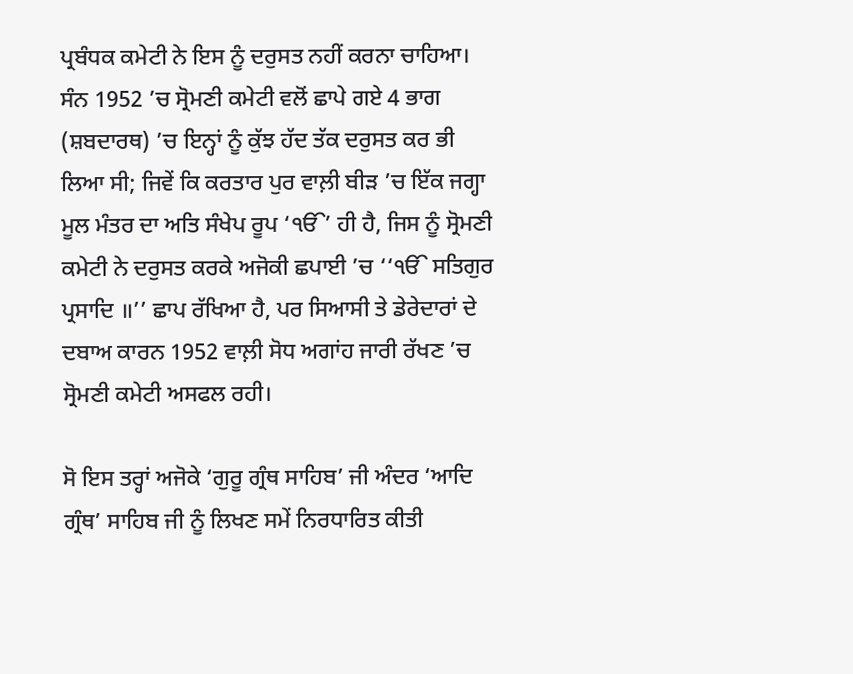ਪ੍ਰਬੰਧਕ ਕਮੇਟੀ ਨੇ ਇਸ ਨੂੰ ਦਰੁਸਤ ਨਹੀਂ ਕਰਨਾ ਚਾਹਿਆ। ਸੰਨ 1952 ’ਚ ਸ੍ਰੋਮਣੀ ਕਮੇਟੀ ਵਲੋਂ ਛਾਪੇ ਗਏ 4 ਭਾਗ (ਸ਼ਬਦਾਰਥ) ’ਚ ਇਨ੍ਹਾਂ ਨੂੰ ਕੁੱਝ ਹੱਦ ਤੱਕ ਦਰੁਸਤ ਕਰ ਭੀ ਲਿਆ ਸੀ; ਜਿਵੇਂ ਕਿ ਕਰਤਾਰ ਪੁਰ ਵਾਲ਼ੀ ਬੀੜ ’ਚ ਇੱਕ ਜਗ੍ਹਾ ਮੂਲ ਮੰਤਰ ਦਾ ਅਤਿ ਸੰਖੇਪ ਰੂਪ ‘ੴ’ ਹੀ ਹੈ, ਜਿਸ ਨੂੰ ਸ੍ਰੋਮਣੀ ਕਮੇਟੀ ਨੇ ਦਰੁਸਤ ਕਰਕੇ ਅਜੋਕੀ ਛਪਾਈ ’ਚ ‘‘ੴ ਸਤਿਗੁਰ ਪ੍ਰਸਾਦਿ ॥’’ ਛਾਪ ਰੱਖਿਆ ਹੈ, ਪਰ ਸਿਆਸੀ ਤੇ ਡੇਰੇਦਾਰਾਂ ਦੇ ਦਬਾਅ ਕਾਰਨ 1952 ਵਾਲ਼ੀ ਸੋਧ ਅਗਾਂਹ ਜਾਰੀ ਰੱਖਣ ’ਚ ਸ੍ਰੋਮਣੀ ਕਮੇਟੀ ਅਸਫਲ ਰਹੀ।

ਸੋ ਇਸ ਤਰ੍ਹਾਂ ਅਜੋਕੇ ‘ਗੁਰੂ ਗ੍ਰੰਥ ਸਾਹਿਬ’ ਜੀ ਅੰਦਰ ‘ਆਦਿ ਗ੍ਰੰਥ’ ਸਾਹਿਬ ਜੀ ਨੂੰ ਲਿਖਣ ਸਮੇਂ ਨਿਰਧਾਰਿਤ ਕੀਤੀ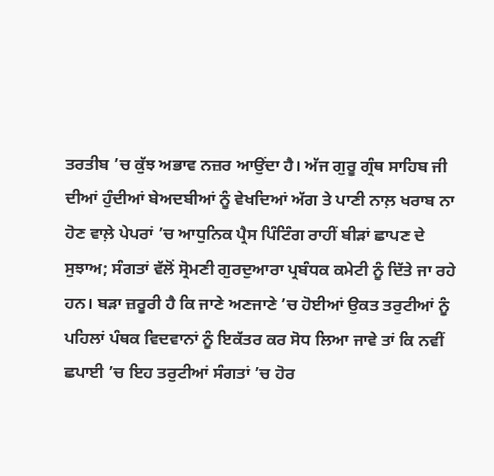ਤਰਤੀਬ ’ਚ ਕੁੱਝ ਅਭਾਵ ਨਜ਼ਰ ਆਉਂਦਾ ਹੈ। ਅੱਜ ਗੁਰੂ ਗ੍ਰੰਥ ਸਾਹਿਬ ਜੀ ਦੀਆਂ ਹੁੰਦੀਆਂ ਬੇਅਦਬੀਆਂ ਨੂੰ ਵੇਖਦਿਆਂ ਅੱਗ ਤੇ ਪਾਣੀ ਨਾਲ਼ ਖਰਾਬ ਨਾ ਹੋਣ ਵਾਲ਼ੇ ਪੇਪਰਾਂ ’ਚ ਆਧੁਨਿਕ ਪ੍ਰੈਸ ਪਿੰਟਿੰਗ ਰਾਹੀਂ ਬੀੜਾਂ ਛਾਪਣ ਦੇ ਸੁਝਾਅ; ਸੰਗਤਾਂ ਵੱਲੋਂ ਸ੍ਰੋਮਣੀ ਗੁਰਦੁਆਰਾ ਪ੍ਰਬੰਧਕ ਕਮੇਟੀ ਨੂੰ ਦਿੱਤੇ ਜਾ ਰਹੇ ਹਨ। ਬੜਾ ਜ਼ਰੂਰੀ ਹੈ ਕਿ ਜਾਣੇ ਅਣਜਾਣੇ ’ਚ ਹੋਈਆਂ ਉਕਤ ਤਰੁਟੀਆਂ ਨੂੰ ਪਹਿਲਾਂ ਪੰਥਕ ਵਿਦਵਾਨਾਂ ਨੂੰ ਇਕੱਤਰ ਕਰ ਸੋਧ ਲਿਆ ਜਾਵੇ ਤਾਂ ਕਿ ਨਵੀਂ ਛਪਾਈ ’ਚ ਇਹ ਤਰੁਟੀਆਂ ਸੰਗਤਾਂ ’ਚ ਹੋਰ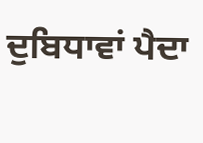ਦੁਬਿਧਾਵਾਂ ਪੈਦਾ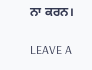ਨਾ ਕਰਨ।

LEAVE A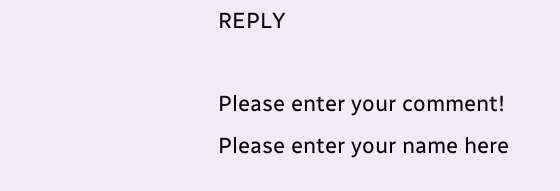REPLY

Please enter your comment!
Please enter your name here